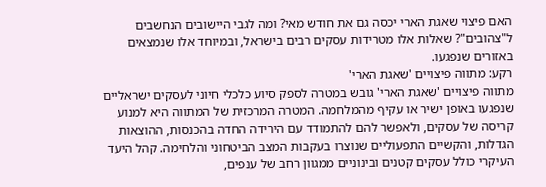האם פיצוי שאגת הארי יכסה גם את חודש מאי? ומה לגבי היישובים הנחשבים ל"צהובים"? שאלות אלו מטרידות עסקים רבים בישראל, ובמיוחד אלו שנמצאים באזורים שנפגעו.
רקע: מתווה פיצויים 'שאגת הארי'
מתווה פיצויים 'שאגת הארי' גובש במטרה לספק סיוע כלכלי חיוני לעסקים ישראליים שנפגעו באופן ישיר או עקיף מהמלחמה. המטרה המרכזית של המתווה היא למנוע קריסה של עסקים, ולאפשר להם להתמודד עם הירידה החדה בהכנסות, ההוצאות הגדלות, והקשיים התפעוליים שנוצרו בעקבות המצב הביטחוני והלחימה. קהל היעד העיקרי כולל עסקים קטנים ובינוניים ממגוון רחב של ענפים,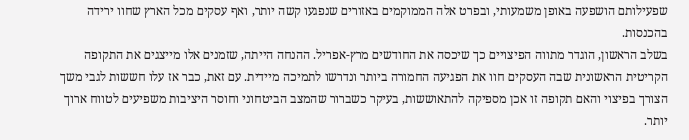שפעילותם הושפעה באופן משמעותי, ובפרט אלה הממוקמים באזורים שנפגעו קשה יותר, ואף עסקים מכל הארץ שחוו ירידה בהכנסות.
בשלב הראשון, הוגדר מתווה הפיצויים כך שיכסה את החודשים מרץ-אפריל. ההנחה הייתה, שזמנים אלו מייצגים את התקופה הקריטית הראשונית שבה העסקים חוו את הפגיעה החמורה ביותר ונדרשו לתמיכה מיידית. עם זאת, כבר אז עלו חששות לגבי משך הצורך בפיצוי והאם תקופה זו אכן מספיקה להתאוששות, בעיקר כשברור שהמצב הביטחוני וחוסר היציבות משפיעים לטווח ארוך יותר.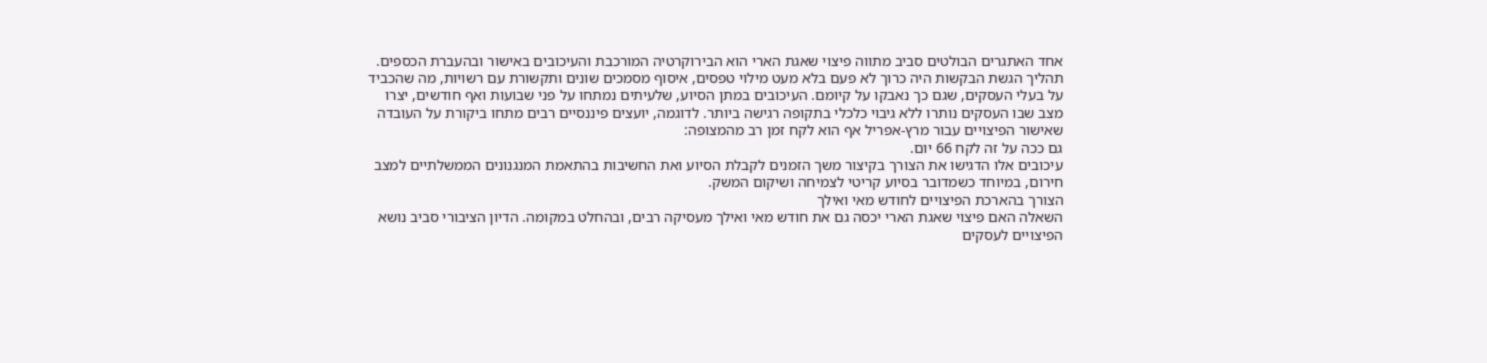אחד האתגרים הבולטים סביב מתווה פיצוי שאגת הארי הוא הבירוקרטיה המורכבת והעיכובים באישור ובהעברת הכספים. תהליך הגשת הבקשות היה כרוך לא פעם בלא מעט מילוי טפסים, איסוף מסמכים שונים ותקשורת עם רשויות, מה שהכביד על בעלי העסקים, שגם כך נאבקו על קיומם. העיכובים במתן הסיוע, שלעיתים נמתחו על פני שבועות ואף חודשים, יצרו מצב שבו העסקים נותרו ללא גיבוי כלכלי בתקופה רגישה ביותר. לדוגמה, יועצים פיננסיים רבים מתחו ביקורת על העובדה שאישור הפיצויים עבור מרץ-אפריל אף הוא לקח זמן רב מהמצופה:
גם ככה על זה לקח 66 יום.
עיכובים אלו הדגישו את הצורך בקיצור משך הזמנים לקבלת הסיוע ואת החשיבות בהתאמת המנגנונים הממשלתיים למצב חירום, במיוחד כשמדובר בסיוע קריטי לצמיחה ושיקום המשק.
הצורך בהארכת הפיצויים לחודש מאי ואילך
השאלה האם פיצוי שאגת הארי יכסה גם את חודש מאי ואילך מעסיקה רבים, ובהחלט במקומה. הדיון הציבורי סביב נושא הפיצויים לעסקים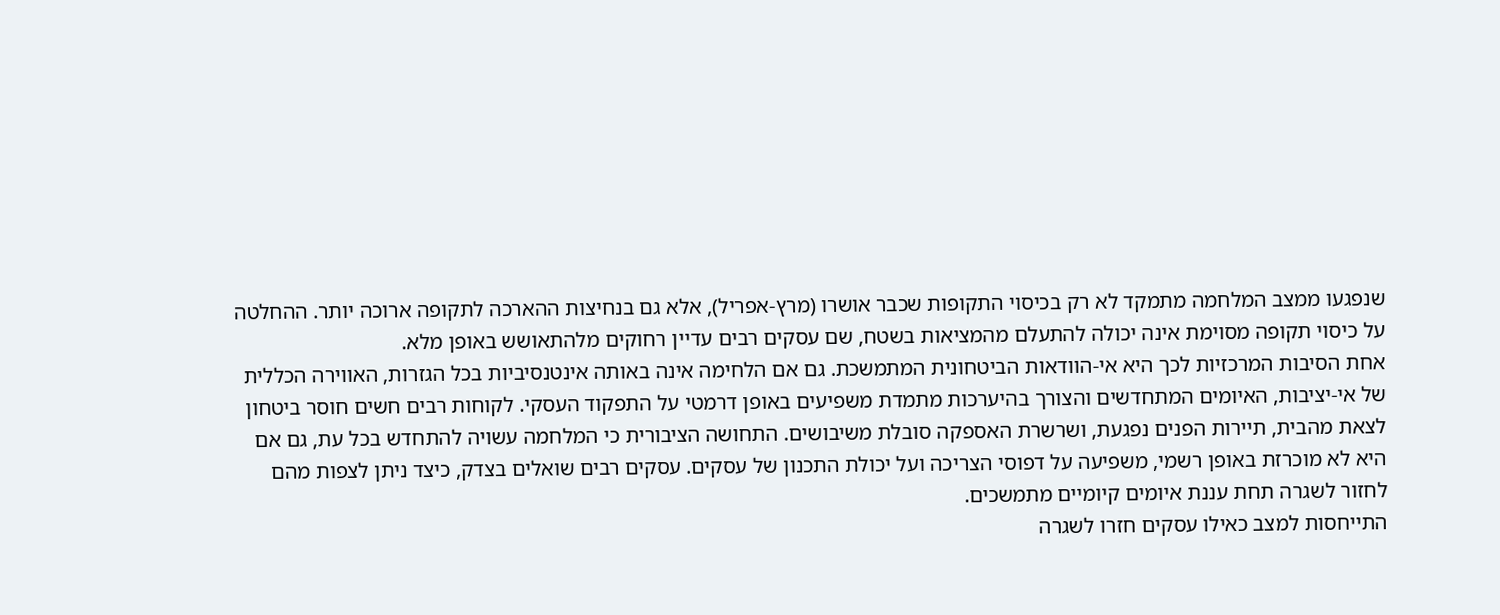שנפגעו ממצב המלחמה מתמקד לא רק בכיסוי התקופות שכבר אושרו (מרץ-אפריל), אלא גם בנחיצות ההארכה לתקופה ארוכה יותר. ההחלטה על כיסוי תקופה מסוימת אינה יכולה להתעלם מהמציאות בשטח, שם עסקים רבים עדיין רחוקים מלהתאושש באופן מלא.
אחת הסיבות המרכזיות לכך היא אי-הוודאות הביטחונית המתמשכת. גם אם הלחימה אינה באותה אינטנסיביות בכל הגזרות, האווירה הכללית של אי-יציבות, האיומים המתחדשים והצורך בהיערכות מתמדת משפיעים באופן דרמטי על התפקוד העסקי. לקוחות רבים חשים חוסר ביטחון לצאת מהבית, תיירות הפנים נפגעת, ושרשרת האספקה סובלת משיבושים. התחושה הציבורית כי המלחמה עשויה להתחדש בכל עת, גם אם היא לא מוכרזת באופן רשמי, משפיעה על דפוסי הצריכה ועל יכולת התכנון של עסקים. עסקים רבים שואלים בצדק, כיצד ניתן לצפות מהם לחזור לשגרה תחת עננת איומים קיומיים מתמשכים.
התייחסות למצב כאילו עסקים חזרו לשגרה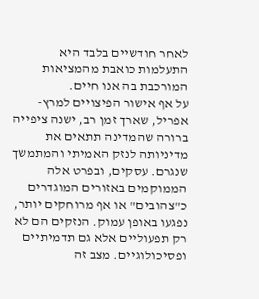לאחר חודשיים בלבד היא התעלמות כואבת מהמציאות המורכבת בה אנו חיים.
על אף אישור הפיצויים למרץ-אפריל, שארך זמן רב, ישנה ציפייה ברורה שהמדינה תתאים את מדיניותה לנזק האמיתי והמתמשך שנגרם. עסקים, ובפרט אלה הממוקמים באזורים המוגדרים כ"צהובים" או אף מרוחקים יותר, נפגעו באופן עמוק. הנזקים הם לא רק תפעוליים אלא גם תדמיתיים ופסיכולוגיים. מצב זה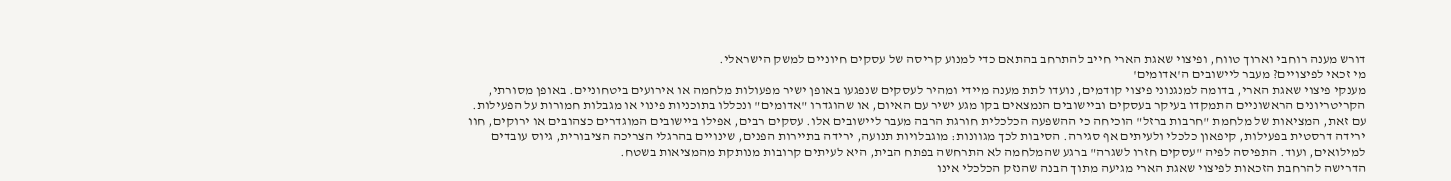דורש מענה רוחבי וארוך טווח, ופיצוי שאגת הארי חייב להתרחב בהתאם כדי למנוע קריסה של עסקים חיוניים למשק הישראלי.
מי זכאי לפיצויים? מעבר ליישובים ה'אדומים'
מענקי פיצוי שאגת הארי, בדומה למנגנוני פיצוי קודמים, נועדו לתת מענה מיידי ומהיר לעסקים שנפגעו באופן ישיר מפעולות מלחמה או אירועים ביטחוניים. באופן מסורתי, הקריטריונים הראשוניים התמקדו בעיקר בעסקים וביישובים הנמצאים בקו מגע ישיר עם האיום, או שהוגדרו "אדומים" ונכללו בתוכניות פינוי או מגבלות חמורות על הפעילות.
עם זאת, המציאות של מלחמת "חרבות ברזל" הוכיחה כי ההשפעה הכלכלית חורגת הרבה מעבר ליישובים אלו. עסקים רבים, אפילו ביישובים המוגדרים כצהובים או ירוקים, חוו ירידה דרסטית בפעילות, קיפאון כלכלי ולעיתים אף סגירה. הסיבות לכך מגוונות: מוגבלויות תנועה, ירידה בתיירות הפנים, שינויים בהרגלי הצריכה הציבורית, גיוס עובדים למילואים, ועוד. התפיסה לפיה "עסקים חזרו לשגרה" ברגע שהמלחמה לא התרחשה בפתח הבית, היא לעיתים קרובות מנותקת מהמציאות בשטח.
הדרישה להרחבת הזכאות לפיצוי שאגת הארי מגיעה מתוך הבנה שהנזק הכלכלי אינו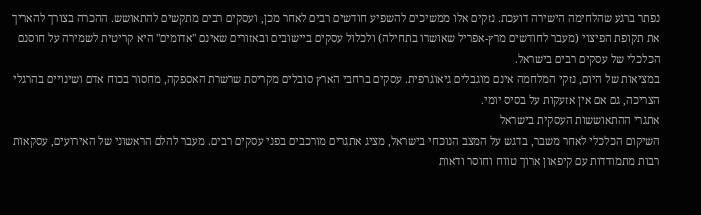נפתר ברגע שהלחימה הישירה דועכת. נזקים אלו ממשיכים להשפיע חודשים רבים לאחר מכן, ועסקים רבים מתקשים להתאושש. ההכרה בצורך להאריך את תקופת הפיצוי (מעבר לחודשים מרץ-אפריל שאושרו בתחילה) ולכלול עסקים ביישובים ובאזורים שאינם "אדומים" היא קריטית לשמירה על חוסנם הכלכלי של עסקים רבים בישראל.
במציאות של היום, נזקי המלחמה אינם מוגבלים גיאוגרפית. עסקים ברחבי הארץ סובלים מקריסת שרשרת האספקה, מחסור בכוח אדם ושינויים בהרגלי הצריכה, גם אם אין אזעקות על בסיס יומי.
אתגרי ההתאוששות העסקית בישראל
השיקום הכלכלי לאחר משבר, בדגש על המצב הנוכחי בישראל, מציג אתגרים מורכבים בפני עסקים רבים. מעבר להלם הראשוני של האירועים, עסקאות רבות מתמודדות עם קיפאון ארוך טווח וחוסר ודאות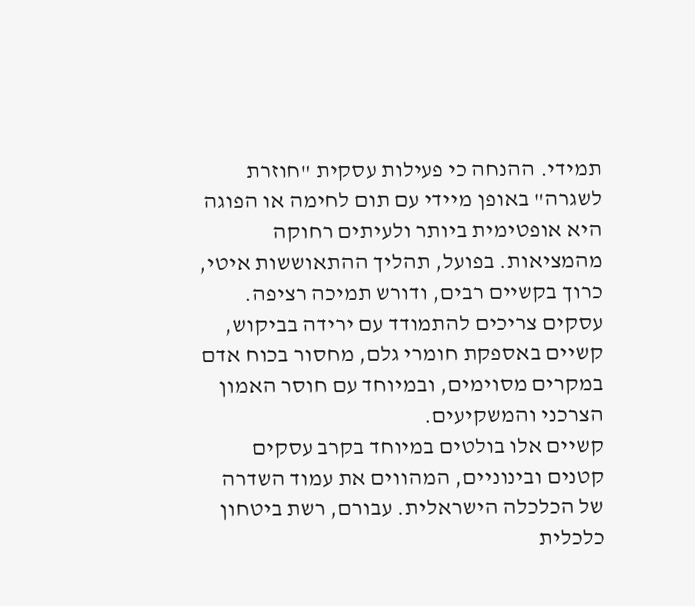תמידי. ההנחה כי פעילות עסקית "חוזרת לשגרה" באופן מיידי עם תום לחימה או הפוגה היא אופטימית ביותר ולעיתים רחוקה מהמציאות. בפועל, תהליך ההתאוששות איטי, כרוך בקשיים רבים, ודורש תמיכה רציפה. עסקים צריכים להתמודד עם ירידה בביקוש, קשיים באספקת חומרי גלם, מחסור בכוח אדם במקרים מסוימים, ובמיוחד עם חוסר האמון הצרכני והמשקיעים.
קשיים אלו בולטים במיוחד בקרב עסקים קטנים ובינוניים, המהווים את עמוד השדרה של הכלכלה הישראלית. עבורם, רשת ביטחון כלכלית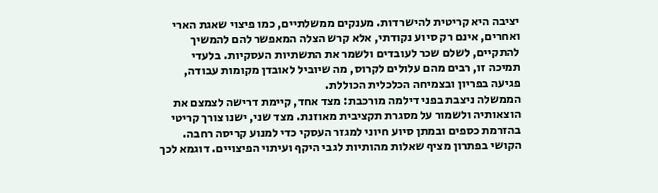יציבה היא קריטית להישרדות. מענקים ממשלתיים, כמו פיצוי שאגת הארי ואחרים, אינם רק סיוע נקודתי, אלא קרש הצלה המאפשר להם להמשיך להתקיים, לשלם שכר לעובדים ולשמר את התשתיות העסקיות. בלעדי תמיכה זו, רבים מהם עלולים לקרוס, מה שיוביל לאובדן מקומות עבודה, פגיעה בפריון ובצמיחה הכלכלית הכוללת.
הממשלה ניצבת בפני דילמה מורכבת: מצד אחד, קיימת דרישה לצמצם את הוצאותיה ולשמור על מסגרת תקציבית מאוזנת. מצד שני, ישנו צורך קריטי בהזרמת כספים ובמתן סיוע חיוני למגזר העסקי כדי למנוע קריסה רחבה. הקושי בפתרון מציף שאלות מהותיות לגבי היקף ועיתוי הפיצויים. דוגמא לכך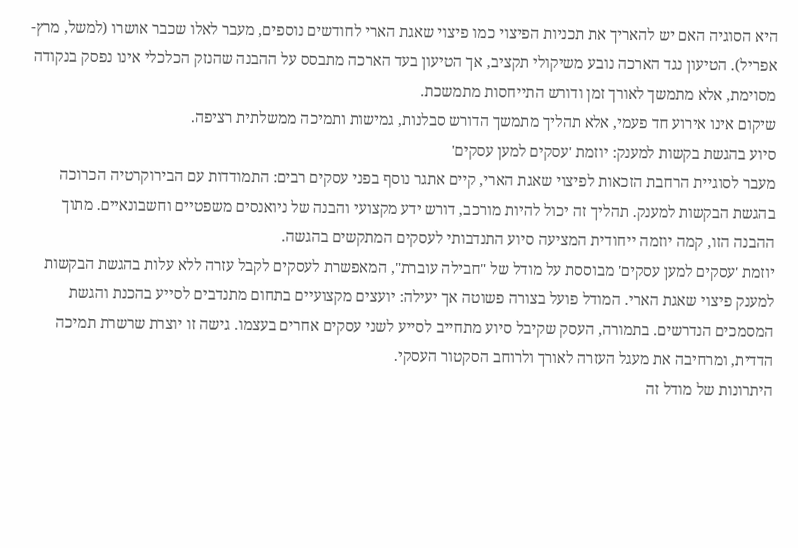היא הסוגיה האם יש להאריך את תכניות הפיצוי כמו פיצוי שאגת הארי לחודשים נוספים, מעבר לאלו שכבר אושרו (למשל, מרץ-אפריל). הטיעון נגד הארכה נובע משיקולי תקציב, אך הטיעון בעד הארכה מתבסס על ההבנה שהנזק הכלכלי אינו נפסק בנקודה מסוימת, אלא מתמשך לאורך זמן ודורש התייחסות מתמשכת.
שיקום אינו אירוע חד פעמי, אלא תהליך מתמשך הדורש סבלנות, גמישות ותמיכה ממשלתית רציפה.
סיוע בהגשת בקשות למענק: יוזמת 'עסקים למען עסקים'
מעבר לסוגיית הרחבת הזכאות לפיצוי שאגת הארי, קיים אתגר נוסף בפני עסקים רבים: התמודדות עם הבירוקרטיה הכרוכה בהגשת הבקשות למענק. תהליך זה יכול להיות מורכב, דורש ידע מקצועי והבנה של ניואנסים משפטיים וחשבונאיים. מתוך ההבנה הזו, קמה יוזמה ייחודית המציעה סיוע התנדבותי לעסקים המתקשים בהגשה.
יוזמת 'עסקים למען עסקים' מבוססת על מודל של "חבילה עוברת", המאפשרת לעסקים לקבל עזרה ללא עלות בהגשת הבקשות למענק פיצוי שאגת הארי. המודל פועל בצורה פשוטה אך יעילה: יועצים מקצועיים בתחום מתנדבים לסייע בהכנת והגשת המסמכים הנדרשים. בתמורה, העסק שקיבל סיוע מתחייב לסייע לשני עסקים אחרים בעצמו. גישה זו יוצרת שרשרת תמיכה הדדית, ומרחיבה את מעגל העזרה לאורך ולרוחב הסקטור העסקי.
היתרונות של מודל זה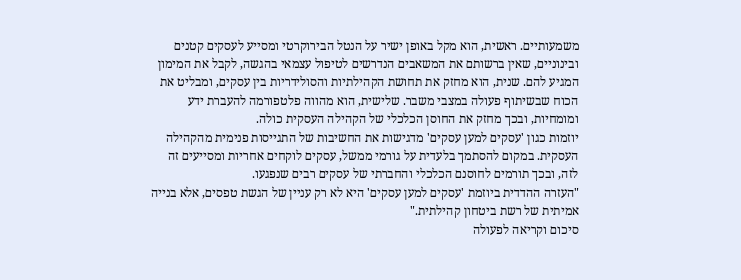משמעותיים. ראשית, הוא מקל באופן ישיר על הנטל הבירוקרטי ומסייע לעסקים קטנים ובינוניים, שאין ברשותם את המשאבים הנדרשים לטיפול עצמאי בהגשה, לקבל את המימון המגיע להם. שנית, הוא מחזק את תחושת הקהילתיות והסולידריות בין עסקים, ומבליט את הכוח שבשיתוף פעולה במצבי משבר. שלישית, הוא מהווה פלטפורמה להעברת ידע ומומחיות, ובכך מחזק את החוסן הכלכלי של הקהילה העסקית כולה.
יוזמות כגון 'עסקים למען עסקים' מדגישות את החשיבות של התגייסות פנימית מהקהילה העסקית. במקום להסתמך בלעדית על גורמי ממשל, עסקים לוקחים אחריות ומסייעים זה לזה, ובכך תורמים לחוסנם הכלכלי והחברתי של עסקים רבים שנפגעו.
"העזרה ההדדית ביוזמת 'עסקים למען עסקים' היא לא רק עניין של הגשת טפסים, אלא בנייה אמיתית של רשת ביטחון קהילתית."
סיכום וקריאה לפעולה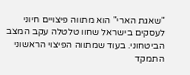"שאגת הארי" הוא מתווה פיצויים חיוני לעסקים בישראל שחוו טלטלה עקב המצב הביטחוני. בעוד שמתווה הפיצוי הראשוני התמקד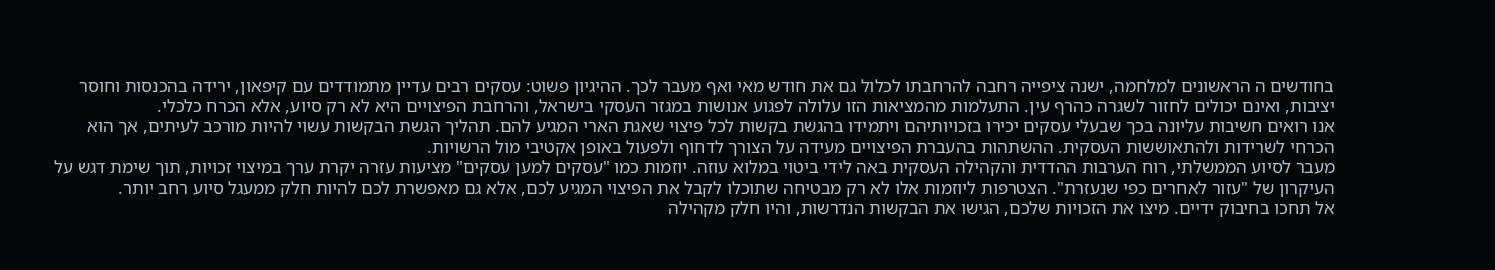בחודשים ה הראשונים למלחמה, ישנה ציפייה רחבה להרחבתו לכלול גם את חודש מאי ואף מעבר לכך. ההיגיון פשוט: עסקים רבים עדיין מתמודדים עם קיפאון, ירידה בהכנסות וחוסר יציבות, ואינם יכולים לחזור לשגרה כהרף עין. התעלמות מהמציאות הזו עלולה לפגוע אנושות במגזר העסקי בישראל, והרחבת הפיצויים היא לא רק סיוע, אלא הכרח כלכלי.
אנו רואים חשיבות עליונה בכך שבעלי עסקים יכירו בזכויותיהם ויתמידו בהגשת בקשות לכל פיצוי שאגת הארי המגיע להם. תהליך הגשת הבקשות עשוי להיות מורכב לעיתים, אך הוא הכרחי לשרידות ולהתאוששות העסקית. ההשתהות בהעברת הפיצויים מעידה על הצורך לדחוף ולפעול באופן אקטיבי מול הרשויות.
מעבר לסיוע הממשלתי, רוח הערבות ההדדית והקהילה העסקית באה לידי ביטוי במלוא עוזה. יוזמות כמו "עסקים למען עסקים" מציעות עזרה יקרת ערך במיצוי זכויות, תוך שימת דגש על העיקרון של "עזור לאחרים כפי שנעזרת". הצטרפות ליוזמות אלו לא רק מבטיחה שתוכלו לקבל את הפיצוי המגיע לכם, אלא גם מאפשרת לכם להיות חלק ממעגל סיוע רחב יותר.
אל תחכו בחיבוק ידיים. מיצו את הזכויות שלכם, הגישו את הבקשות הנדרשות, והיו חלק מקהילה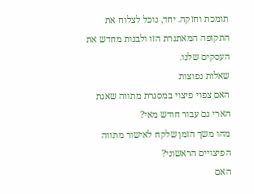תומכת וחזקה. יחד, נוכל לצלוח את התקופה המאתגרת הזו ולבנות מחדש את העסקים שלנו.
שאלות נפוצות
האם צפוי פיצוי במסגרת מתווה שאגת הארי גם עבור חודש מאי?
מהו משך הזמן שלקח לאישור מתווה הפיצויים הראשוני?
האם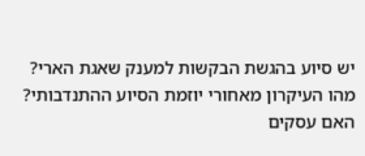יש סיוע בהגשת הבקשות למענק שאגת הארי?
מהו העיקרון מאחורי יוזמת הסיוע ההתנדבותי?
האם עסקים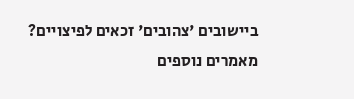ביישובים 'צהובים' זכאים לפיצויים?
מאמרים נוספים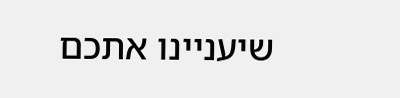שיעניינו אתכם